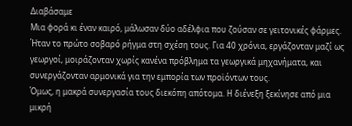Διαβάσαμε
Μια φορά κι έναν καιρό, μάλωσαν δύο αδέλφια που ζούσαν σε γειτονικές φάρμες. Ήταν το πρώτο σοβαρό ρήγμα στη σχέση τους. Για 40 χρόνια, εργάζονταν μαζί ως γεωργοί, μοιράζονταν χωρίς κανένα πρόβλημα τα γεωργικά μηχανήματα, και συνεργάζονταν αρμονικά για την εμπορία των προϊόντων τους.
Όμως, η μακρά συνεργασία τους διεκόπη απότομα. Η διένεξη ξεκίνησε από μια μικρή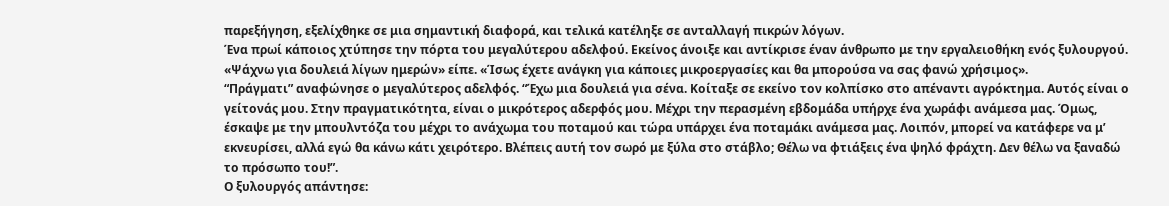παρεξήγηση, εξελίχθηκε σε μια σημαντική διαφορά, και τελικά κατέληξε σε ανταλλαγή πικρών λόγων.
Ένα πρωί κάποιος χτύπησε την πόρτα του μεγαλύτερου αδελφού. Εκείνος άνοιξε και αντίκρισε έναν άνθρωπο με την εργαλειοθήκη ενός ξυλουργού.
«Ψάχνω για δουλειά λίγων ημερών» είπε. «Ίσως έχετε ανάγκη για κάποιες μικροεργασίες και θα μπορούσα να σας φανώ χρήσιμος».
“Πράγματι” αναφώνησε ο μεγαλύτερος αδελφός. “Έχω μια δουλειά για σένα. Κοίταξε σε εκείνο τον κολπίσκο στο απέναντι αγρόκτημα. Αυτός είναι ο γείτονάς μου. Στην πραγματικότητα, είναι ο μικρότερος αδερφός μου. Μέχρι την περασμένη εβδομάδα υπήρχε ένα χωράφι ανάμεσα μας. Όμως, έσκαψε με την μπουλντόζα του μέχρι το ανάχωμα του ποταμού και τώρα υπάρχει ένα ποταμάκι ανάμεσα μας. Λοιπόν, μπορεί να κατάφερε να μ’ εκνευρίσει, αλλά εγώ θα κάνω κάτι χειρότερο. Βλέπεις αυτή τον σωρό με ξύλα στο στάβλο; Θέλω να φτιάξεις ένα ψηλό φράχτη. Δεν θέλω να ξαναδώ το πρόσωπο του!”.
Ο ξυλουργός απάντησε: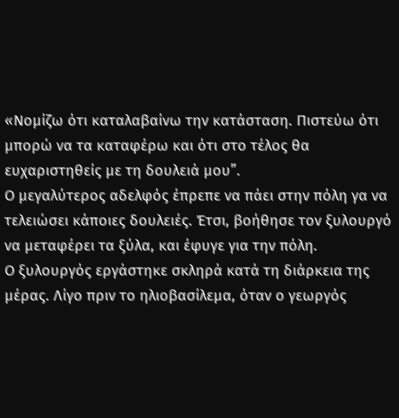«Νομίζω ότι καταλαβαίνω την κατάσταση. Πιστεύω ότι μπορώ να τα καταφέρω και ότι στο τέλος θα ευχαριστηθείς με τη δουλειά μου”.
Ο μεγαλύτερος αδελφός έπρεπε να πάει στην πόλη γα να τελειώσει κάποιες δουλειές. Έτσι, βοήθησε τον ξυλουργό να μεταφέρει τα ξύλα, και έφυγε για την πόλη.
Ο ξυλουργός εργάστηκε σκληρά κατά τη διάρκεια της μέρας. Λίγο πριν το ηλιοβασίλεμα, όταν ο γεωργός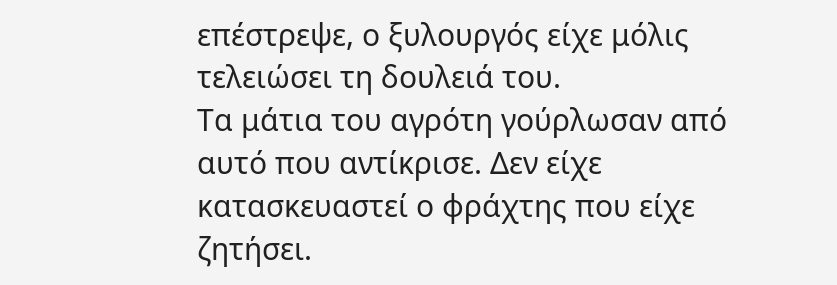επέστρεψε, ο ξυλουργός είχε μόλις τελειώσει τη δουλειά του.
Τα μάτια του αγρότη γούρλωσαν από αυτό που αντίκρισε. Δεν είχε κατασκευαστεί ο φράχτης που είχε ζητήσει.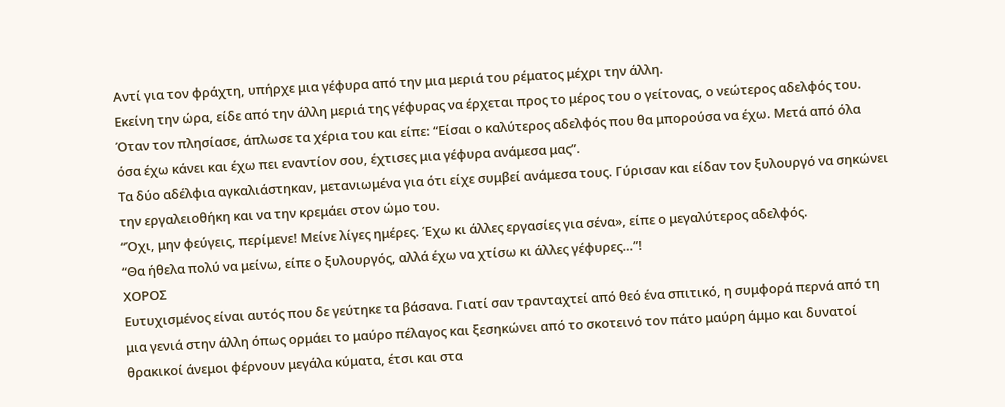Αντί για τον φράχτη, υπήρχε μια γέφυρα από την μια μεριά του ρέματος μέχρι την άλλη.
Εκείνη την ώρα, είδε από την άλλη μεριά της γέφυρας να έρχεται προς το μέρος του ο γείτονας, ο νεώτερος αδελφός του. Όταν τον πλησίασε, άπλωσε τα χέρια του και είπε: “Είσαι ο καλύτερος αδελφός που θα μπορούσα να έχω. Μετά από όλα όσα έχω κάνει και έχω πει εναντίον σου, έχτισες μια γέφυρα ανάμεσα μας”.
Τα δύο αδέλφια αγκαλιάστηκαν, μετανιωμένα για ότι είχε συμβεί ανάμεσα τους. Γύρισαν και είδαν τον ξυλουργό να σηκώνει την εργαλειοθήκη και να την κρεμάει στον ώμο του.
“Όχι, μην φεύγεις, περίμενε! Μείνε λίγες ημέρες. Έχω κι άλλες εργασίες για σένα», είπε ο μεγαλύτερος αδελφός.
“Θα ήθελα πολύ να μείνω, είπε ο ξυλουργός, αλλά έχω να χτίσω κι άλλες γέφυρες…”!
ΧΟΡΟΣ
Ευτυχισμένος είναι αυτός που δε γεύτηκε τα βάσανα. Γιατί σαν τρανταχτεί από θεό ένα σπιτικό, η συμφορά περνά από τη μια γενιά στην άλλη όπως ορμάει το μαύρο πέλαγος και ξεσηκώνει από το σκοτεινό τον πάτο μαύρη άμμο και δυνατοί θρακικοί άνεμοι φέρνουν μεγάλα κύματα, έτσι και στα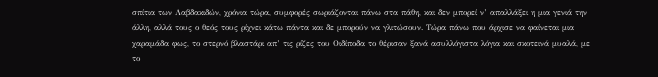σπίτια των Λαβδακιδών, χρόνια τώρα, συμφορές σωριάζονται πάνω στα πάθη, και δεν μπορεί ν’ απαλλάξει η μια γενιά την άλλη, αλλά τους ο θεός τους ρίχνει κάτω πάντα και δε μπορούν να γλιτώσουν. Τώρα πάνω που άρχισε να φαίνεται μια χαραμάδα φως, το στερνό βλαστάρι απ’ τις ρίζες του Οιδίποδα το θέρισαν ξανά ασυλλόγιστα λόγια και σκοτεινά μυαλά, με το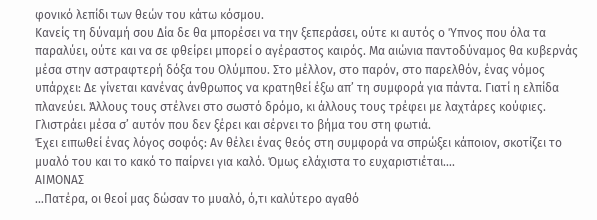φονικό λεπίδι των θεών του κάτω κόσμου.
Κανείς τη δύναμή σου Δία δε θα μπορέσει να την ξεπεράσει, ούτε κι αυτός ο Ύπνος που όλα τα παραλύει, ούτε και να σε φθείρει μπορεί ο αγέραστος καιρός. Μα αιώνια παντοδύναμος θα κυβερνάς μέσα στην αστραφτερή δόξα του Ολύμπου. Στο μέλλον, στο παρόν, στο παρελθόν, ένας νόμος υπάρχει: Δε γίνεται κανένας άνθρωπος να κρατηθεί έξω απ’ τη συμφορά για πάντα. Γιατί η ελπίδα πλανεύει. Άλλους τους στέλνει στο σωστό δρόμο, κι άλλους τους τρέφει με λαχτάρες κούφιες. Γλιστράει μέσα σ’ αυτόν που δεν ξέρει και σέρνει το βήμα του στη φωτιά.
Έχει ειπωθεί ένας λόγος σοφός: Αν θέλει ένας θεός στη συμφορά να σπρώξει κάποιον, σκοτίζει το μυαλό του και το κακό το παίρνει για καλό. Όμως ελάχιστα το ευχαριστιέται….
ΑΙΜΟΝΑΣ
…Πατέρα, οι θεοί μας δώσαν το μυαλό, ό,τι καλύτερο αγαθό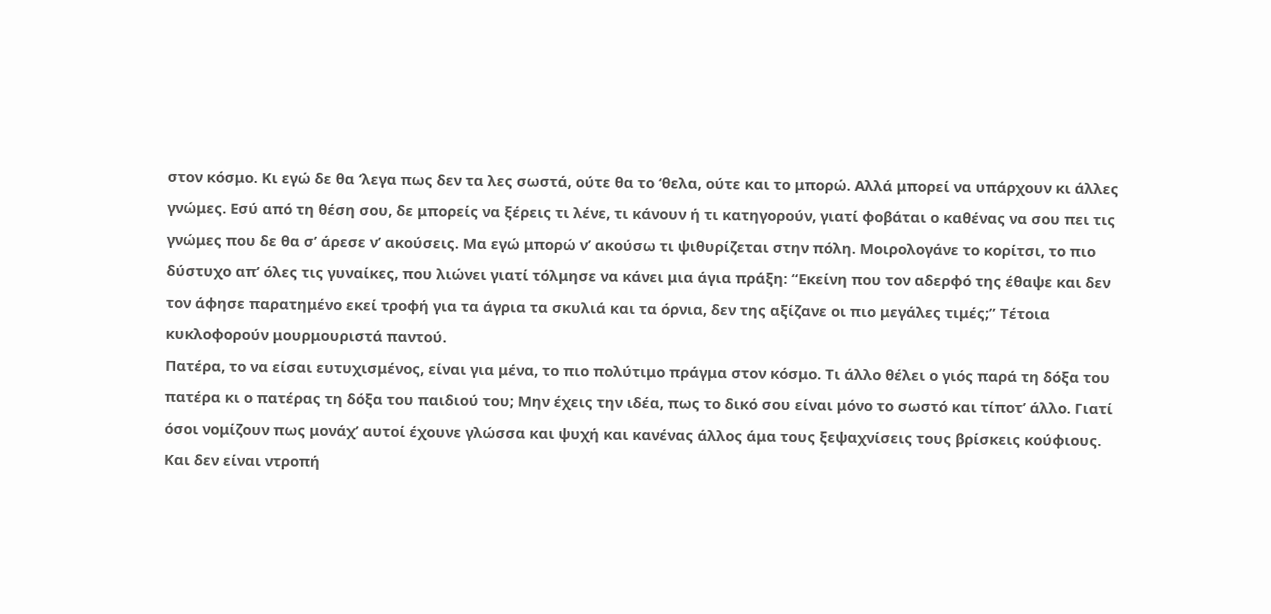στον κόσμο. Κι εγώ δε θα ‘λεγα πως δεν τα λες σωστά, ούτε θα το ‘θελα, ούτε και το μπορώ. Αλλά μπορεί να υπάρχουν κι άλλες γνώμες. Εσύ από τη θέση σου, δε μπορείς να ξέρεις τι λένε, τι κάνουν ή τι κατηγορούν, γιατί φοβάται ο καθένας να σου πει τις γνώμες που δε θα σ’ άρεσε ν’ ακούσεις. Μα εγώ μπορώ ν’ ακούσω τι ψιθυρίζεται στην πόλη. Μοιρολογάνε το κορίτσι, το πιο δύστυχο απ’ όλες τις γυναίκες, που λιώνει γιατί τόλμησε να κάνει μια άγια πράξη: “Εκείνη που τον αδερφό της έθαψε και δεν τον άφησε παρατημένο εκεί τροφή για τα άγρια τα σκυλιά και τα όρνια, δεν της αξίζανε οι πιο μεγάλες τιμές;” Τέτοια κυκλοφορούν μουρμουριστά παντού.
Πατέρα, το να είσαι ευτυχισμένος, είναι για μένα, το πιο πολύτιμο πράγμα στον κόσμο. Τι άλλο θέλει ο γιός παρά τη δόξα του πατέρα κι ο πατέρας τη δόξα του παιδιού του; Μην έχεις την ιδέα, πως το δικό σου είναι μόνο το σωστό και τίποτ’ άλλο. Γιατί όσοι νομίζουν πως μονάχ’ αυτοί έχουνε γλώσσα και ψυχή και κανένας άλλος άμα τους ξεψαχνίσεις τους βρίσκεις κούφιους.
Και δεν είναι ντροπή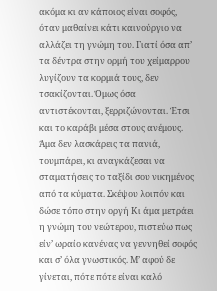ακόμα κι αν κάποιος είναι σοφός, όταν μαθαίνει κάτι καινούργιο να αλλάζει τη γνώμη του. Γιατί όσα απ’ τα δέντρα στην ορμή του χείμαρρου λυγίζουν τα κορμιά τους, δεν τσακίζονται. Όμως όσα αντιστέκονται, ξερριζώνονται. Έτσι και το καράβι μέσα στους ανέμους. Άμα δεν λασκάρεις τα πανιά, τουμπάρει, κι αναγκάζεσαι να σταματήσεις το ταξίδι σου νικημένος από τα κύματα. Σκέψου λοιπόν και δώσε τόπο στην οργή Κι άμα μετράει η γνώμη του νεώτερου, πιστεύω πως είν’ ωραίο κανένας να γεννηθεί σοφός και σ’ όλα γνωστικός. Μ’ αφού δε γίνεται, πότε πότε είναι καλό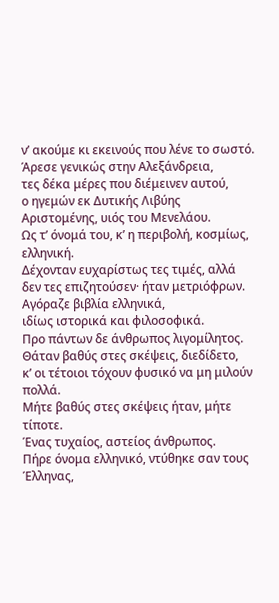ν’ ακούμε κι εκεινούς που λένε το σωστό.
Άρεσε γενικώς στην Αλεξάνδρεια,
τες δέκα μέρες που διέμεινεν αυτού,
ο ηγεμών εκ Δυτικής Λιβύης
Αριστομένης, υιός του Μενελάου.
Ως τ’ όνομά του, κ’ η περιβολή, κοσμίως, ελληνική.
Δέχονταν ευχαρίστως τες τιμές, αλλά
δεν τες επιζητούσεν· ήταν μετριόφρων.
Αγόραζε βιβλία ελληνικά,
ιδίως ιστορικά και φιλοσοφικά.
Προ πάντων δε άνθρωπος λιγομίλητος.
Θάταν βαθύς στες σκέψεις, διεδίδετο,
κ’ οι τέτοιοι τόχουν φυσικό να μη μιλούν πολλά.
Μήτε βαθύς στες σκέψεις ήταν, μήτε τίποτε.
Ένας τυχαίος, αστείος άνθρωπος.
Πήρε όνομα ελληνικό, ντύθηκε σαν τους Έλληνας,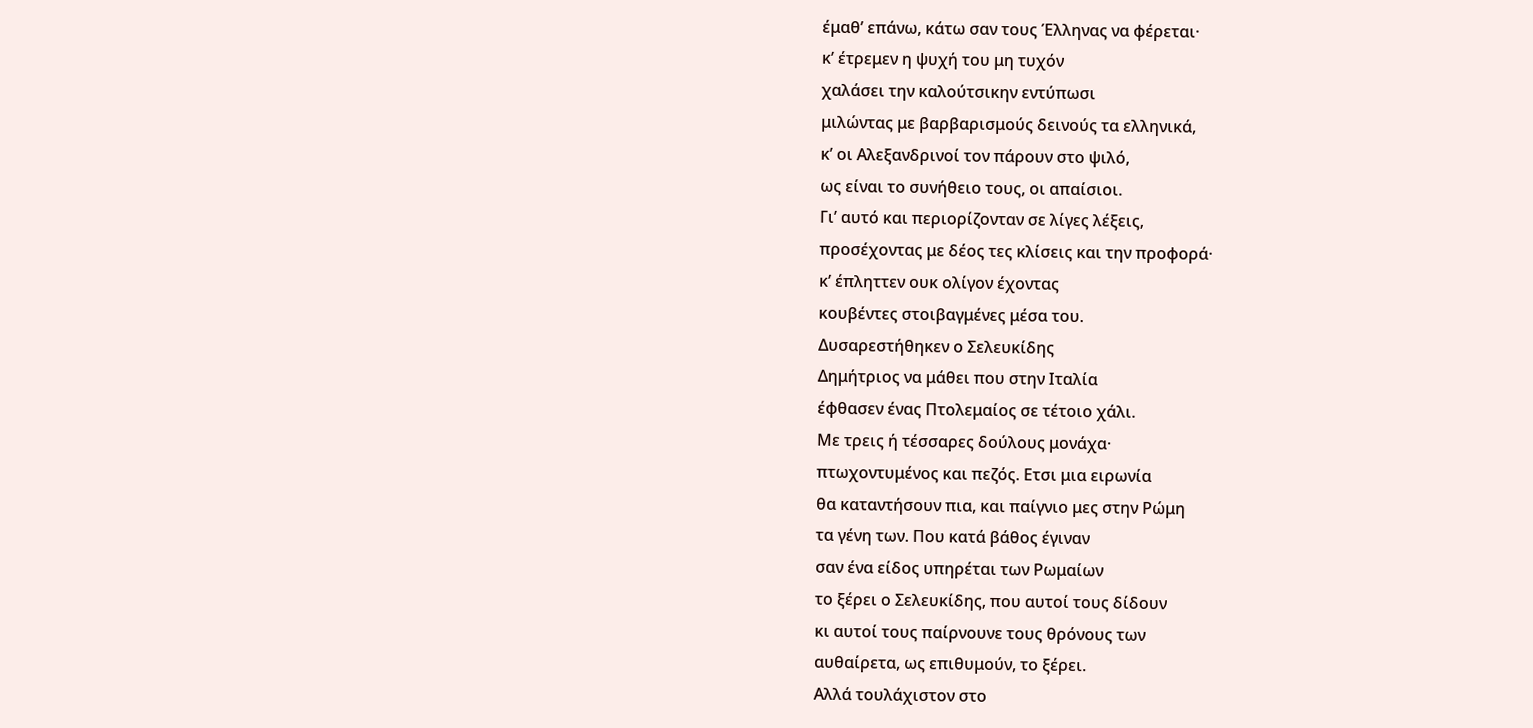έμαθ’ επάνω, κάτω σαν τους Έλληνας να φέρεται·
κ’ έτρεμεν η ψυχή του μη τυχόν
χαλάσει την καλούτσικην εντύπωσι
μιλώντας με βαρβαρισμούς δεινούς τα ελληνικά,
κ’ οι Αλεξανδρινοί τον πάρουν στο ψιλό,
ως είναι το συνήθειο τους, οι απαίσιοι.
Γι’ αυτό και περιορίζονταν σε λίγες λέξεις,
προσέχοντας με δέος τες κλίσεις και την προφορά·
κ’ έπληττεν ουκ ολίγον έχοντας
κουβέντες στοιβαγμένες μέσα του.
Δυσαρεστήθηκεν ο Σελευκίδης
Δημήτριος να μάθει που στην Ιταλία
έφθασεν ένας Πτολεμαίος σε τέτοιο χάλι.
Με τρεις ή τέσσαρες δούλους μονάχα·
πτωχοντυμένος και πεζός. Ετσι μια ειρωνία
θα καταντήσουν πια, και παίγνιο μες στην Ρώμη
τα γένη των. Που κατά βάθος έγιναν
σαν ένα είδος υπηρέται των Ρωμαίων
το ξέρει ο Σελευκίδης, που αυτοί τους δίδουν
κι αυτοί τους παίρνουνε τους θρόνους των
αυθαίρετα, ως επιθυμούν, το ξέρει.
Αλλά τουλάχιστον στο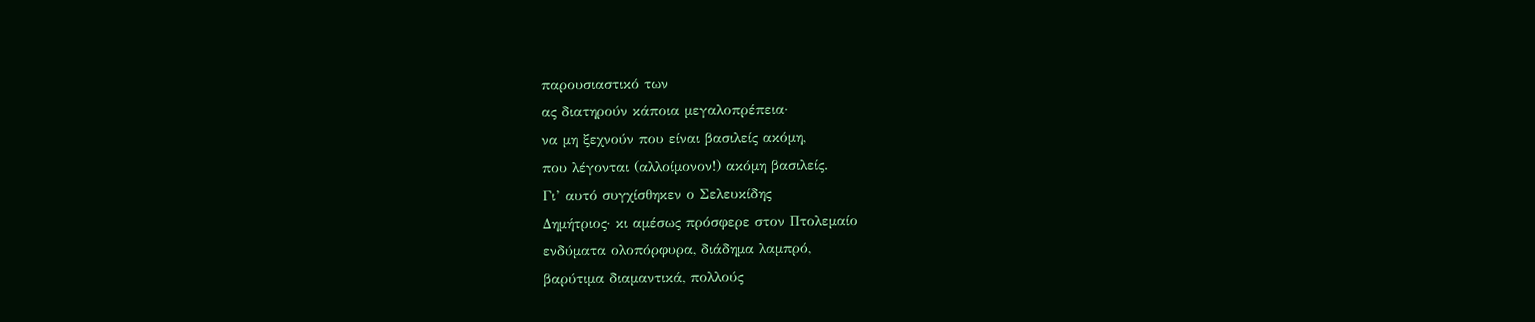παρουσιαστικό των
ας διατηρούν κάποια μεγαλοπρέπεια·
να μη ξεχνούν που είναι βασιλείς ακόμη,
που λέγονται (αλλοίμονον!) ακόμη βασιλείς.
Γι’ αυτό συγχίσθηκεν ο Σελευκίδης
Δημήτριος· κι αμέσως πρόσφερε στον Πτολεμαίο
ενδύματα ολοπόρφυρα, διάδημα λαμπρό,
βαρύτιμα διαμαντικά, πολλούς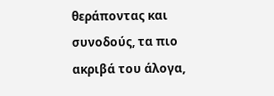θεράποντας και συνοδούς, τα πιο ακριβά του άλογα,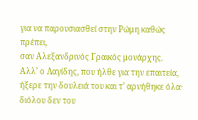για να παρουσιασθεί στην Ρώμη καθώς πρέπει,
σαν Αλεξανδρινός Γραικός μονάρχης.
Αλλ’ ο Λαγίδης, που ήλθε για την επαιτεία,
ήξερε την δουλειά του και τ’ αρνήθηκε όλα·
διόλου δεν του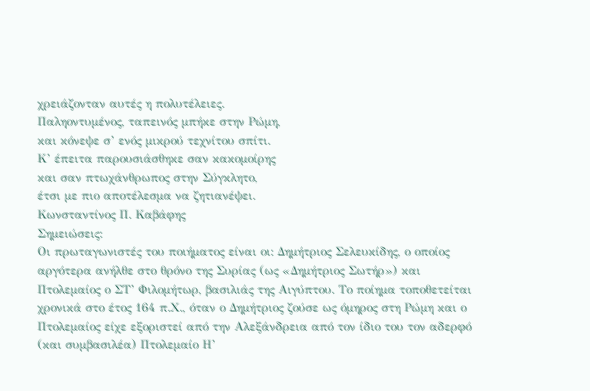χρειάζονταν αυτές η πολυτέλειες.
Παληοντυμένος, ταπεινός μπήκε στην Ρώμη,
και κόνεψε σ’ ενός μικρού τεχνίτου σπίτι.
Κ’ έπειτα παρουσιάσθηκε σαν κακομοίρης
και σαν πτωχάνθρωπος στην Σύγκλητο,
έτσι με πιο αποτέλεσμα να ζητιανέψει.
Κωνσταντίνος Π. Καβάφης
Σημειώσεις:
Οι πρωταγωνιστές του ποιήματος είναι οι: Δημήτριος Σελευκίδης, ο οποίος αργότερα ανήλθε στο θρόνο της Συρίας (ως «Δημήτριος Σωτήρ») και Πτολεμαίος ο ΣΤ’ Φιλομήτωρ, βασιλιάς της Αιγύπτου. Το ποίημα τοποθετείται χρονικά στο έτος 164 π.Χ., όταν ο Δημήτριος ζούσε ως όμηρος στη Ρώμη και ο Πτολεμαίος είχε εξοριστεί από την Αλεξάνδρεια από τον ίδιο του τον αδερφό (και συμβασιλέα) Πτολεμαίο Η’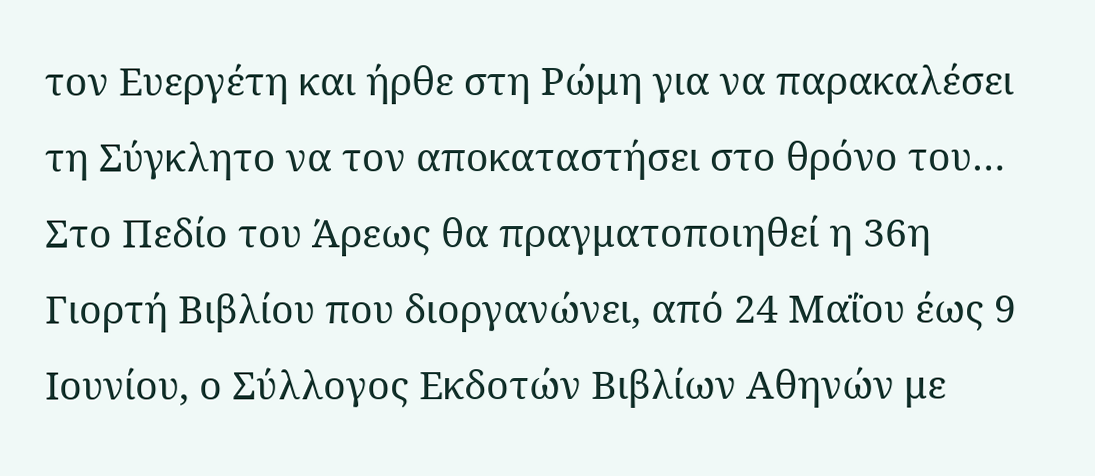τον Ευεργέτη και ήρθε στη Ρώμη για να παρακαλέσει τη Σύγκλητο να τον αποκαταστήσει στο θρόνο του…
Στο Πεδίο του Άρεως θα πραγματοποιηθεί η 36η Γιορτή Βιβλίου που διοργανώνει, από 24 Μαΐου έως 9 Ιουνίου, ο Σύλλογος Εκδοτών Βιβλίων Αθηνών με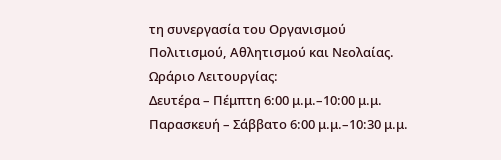τη συνεργασία του Οργανισμού Πολιτισμού, Αθλητισμού και Νεολαίας.
Ωράριο Λειτουργίας:
Δευτέρα – Πέμπτη 6:00 μ.μ.–10:00 μ.μ. Παρασκευή – Σάββατο 6:00 μ.μ.–10:30 μ.μ.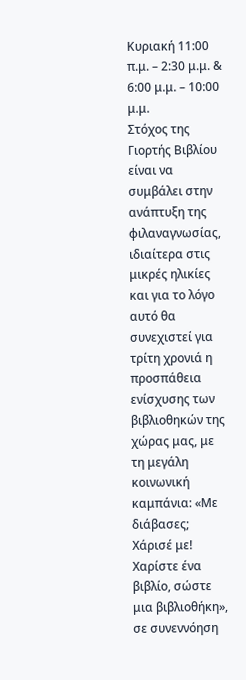Κυριακή 11:00 π.μ. – 2:30 μ.μ. & 6:00 μ.μ. – 10:00 μ.μ.
Στόχος της Γιορτής Βιβλίου είναι να συμβάλει στην ανάπτυξη της φιλαναγνωσίας, ιδιαίτερα στις μικρές ηλικίες και για το λόγο αυτό θα συνεχιστεί για τρίτη χρονιά η προσπάθεια ενίσχυσης των βιβλιοθηκών της χώρας μας, με τη μεγάλη κοινωνική καμπάνια: «Με διάβασες; Χάρισέ με! Χαρίστε ένα βιβλίο, σώστε μια βιβλιοθήκη», σε συνεννόηση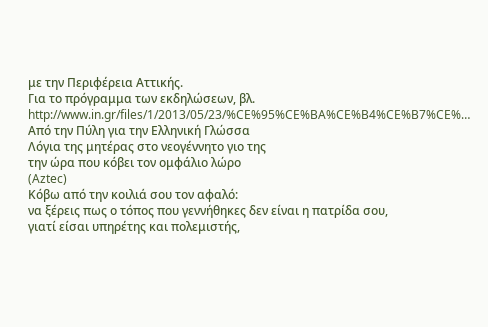με την Περιφέρεια Αττικής.
Για το πρόγραμμα των εκδηλώσεων, βλ. http://www.in.gr/files/1/2013/05/23/%CE%95%CE%BA%CE%B4%CE%B7%CE%…
Από την Πύλη για την Ελληνική Γλώσσα
Λόγια της μητέρας στο νεογέννητο γιο της
την ώρα που κόβει τον ομφάλιο λώρο
(Aztec)
Κόβω από την κοιλιά σου τον αφαλό:
να ξέρεις πως ο τόπος που γεννήθηκες δεν είναι η πατρίδα σου,
γιατί είσαι υπηρέτης και πολεμιστής,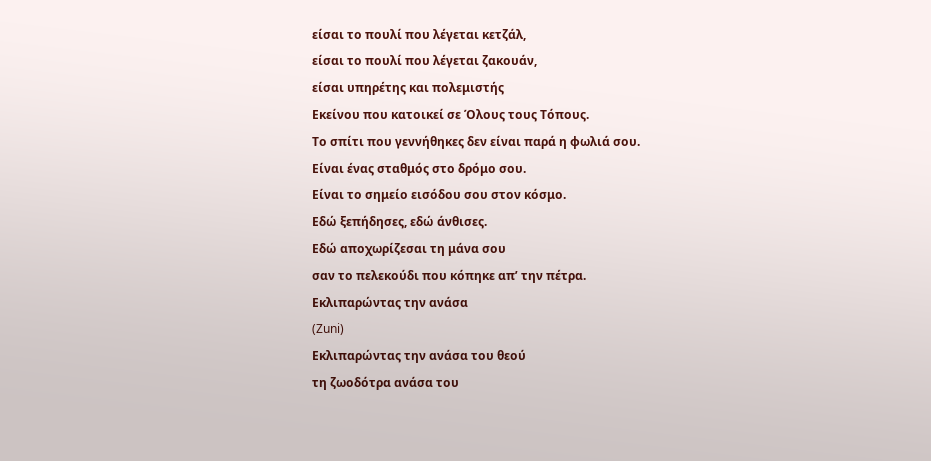είσαι το πουλί που λέγεται κετζάλ,
είσαι το πουλί που λέγεται ζακουάν,
είσαι υπηρέτης και πολεμιστής
Εκείνου που κατοικεί σε Όλους τους Τόπους.
Το σπίτι που γεννήθηκες δεν είναι παρά η φωλιά σου.
Είναι ένας σταθμός στο δρόμο σου.
Είναι το σημείο εισόδου σου στον κόσμο.
Εδώ ξεπήδησες, εδώ άνθισες.
Εδώ αποχωρίζεσαι τη μάνα σου
σαν το πελεκούδι που κόπηκε απ’ την πέτρα.
Εκλιπαρώντας την ανάσα
(Zuni)
Εκλιπαρώντας την ανάσα του θεού
τη ζωοδότρα ανάσα του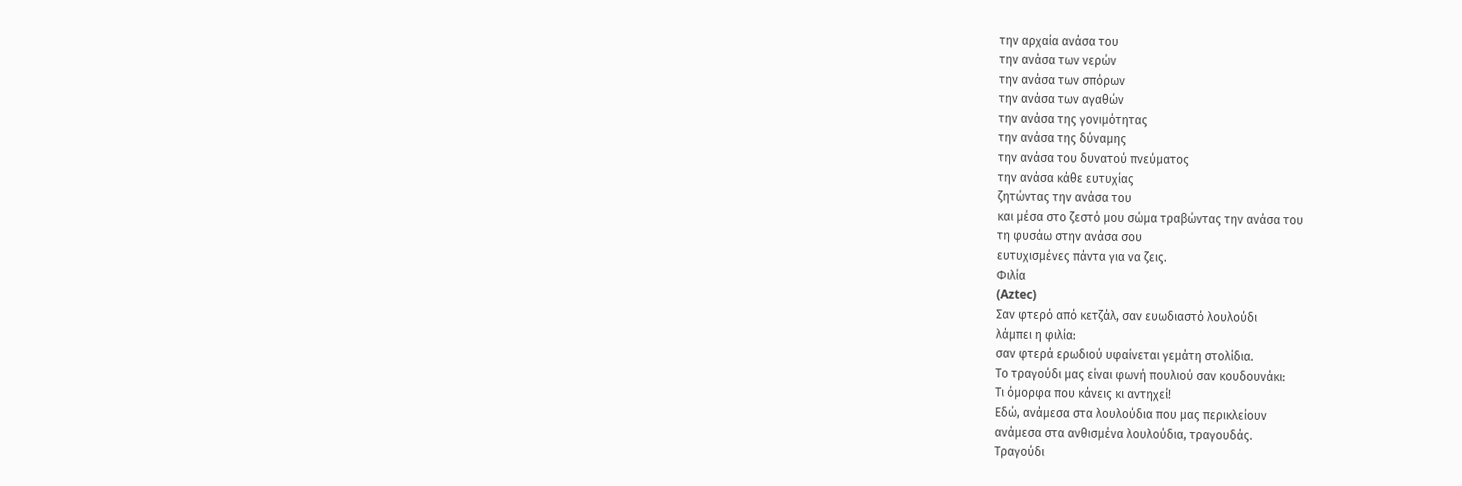την αρχαία ανάσα του
την ανάσα των νερών
την ανάσα των σπόρων
την ανάσα των αγαθών
την ανάσα της γονιμότητας
την ανάσα της δύναμης
την ανάσα του δυνατού πνεύματος
την ανάσα κάθε ευτυχίας
ζητώντας την ανάσα του
και μέσα στο ζεστό μου σώμα τραβώντας την ανάσα του
τη φυσάω στην ανάσα σου
ευτυχισμένες πάντα για να ζεις.
Φιλία
(Aztec)
Σαν φτερό από κετζάλ, σαν ευωδιαστό λουλούδι
λάμπει η φιλία:
σαν φτερά ερωδιού υφαίνεται γεμάτη στολίδια.
Το τραγούδι μας είναι φωνή πουλιού σαν κουδουνάκι:
Τι όμορφα που κάνεις κι αντηχεί!
Εδώ, ανάμεσα στα λουλούδια που μας περικλείουν
ανάμεσα στα ανθισμένα λουλούδια, τραγουδάς.
Τραγούδι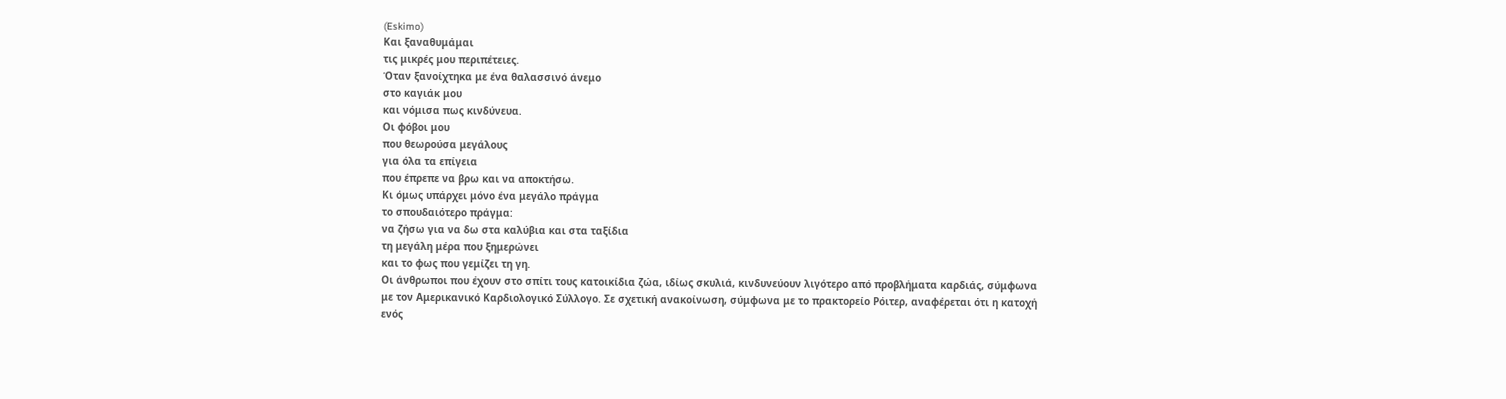(Eskimo)
Και ξαναθυμάμαι
τις μικρές μου περιπέτειες.
Όταν ξανοίχτηκα με ένα θαλασσινό άνεμο
στο καγιάκ μου
και νόμισα πως κινδύνευα.
Οι φόβοι μου
που θεωρούσα μεγάλους
για όλα τα επίγεια
που έπρεπε να βρω και να αποκτήσω.
Κι όμως υπάρχει μόνο ένα μεγάλο πράγμα
το σπουδαιότερο πράγμα:
να ζήσω για να δω στα καλύβια και στα ταξίδια
τη μεγάλη μέρα που ξημερώνει
και το φως που γεμίζει τη γη.
Οι άνθρωποι που έχουν στο σπίτι τους κατοικίδια ζώα, ιδίως σκυλιά, κινδυνεύουν λιγότερο από προβλήματα καρδιάς, σύμφωνα με τον Αμερικανικό Καρδιολογικό Σύλλογο. Σε σχετική ανακοίνωση, σύμφωνα με το πρακτορείο Ρόιτερ, αναφέρεται ότι η κατοχή ενός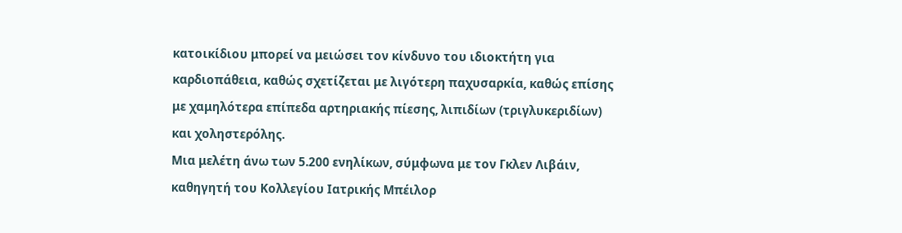κατοικίδιου μπορεί να μειώσει τον κίνδυνο του ιδιοκτήτη για καρδιοπάθεια, καθώς σχετίζεται με λιγότερη παχυσαρκία, καθώς επίσης με χαμηλότερα επίπεδα αρτηριακής πίεσης, λιπιδίων (τριγλυκεριδίων) και χοληστερόλης.
Μια μελέτη άνω των 5.200 ενηλίκων, σύμφωνα με τον Γκλεν Λιβάιν, καθηγητή του Κολλεγίου Ιατρικής Μπέιλορ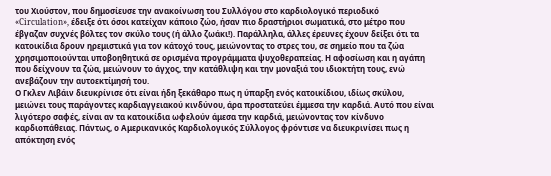του Χιούστον, που δημοσίευσε την ανακοίνωση του Συλλόγου στο καρδιολογικό περιοδικό «Circulation», έδειξε ότι όσοι κατείχαν κάποιο ζώο, ήσαν πιο δραστήριοι σωματικά, στο μέτρο που έβγαζαν συχνές βόλτες τον σκύλο τους (ή άλλο ζωάκι!). Παράλληλα, άλλες έρευνες έχουν δείξει ότι τα κατοικίδια δρουν ηρεμιστικά για τον κάτοχό τους, μειώνοντας το στρες του, σε σημείο που τα ζώα χρησιμοποιούνται υποβοηθητικά σε ορισμένα προγράμματα ψυχοθεραπείας. Η αφοσίωση και η αγάπη που δείχνουν τα ζώα, μειώνουν το άγχος, την κατάθλιψη και την μοναξιά του ιδιοκτήτη τους, ενώ ανεβάζουν την αυτοεκτίμησή του.
Ο Γκλεν Λιβάιν διευκρίνισε ότι είναι ήδη ξεκάθαρο πως η ύπαρξη ενός κατοικίδιου, ιδίως σκύλου, μειώνει τους παράγοντες καρδιαγγειακού κινδύνου, άρα προστατεύει έμμεσα την καρδιά. Αυτό που είναι λιγότερο σαφές, είναι αν τα κατοικίδια ωφελούν άμεσα την καρδιά, μειώνοντας τον κίνδυνο καρδιοπάθειας. Πάντως, ο Αμερικανικός Καρδιολογικός Σύλλογος φρόντισε να διευκρινίσει πως η απόκτηση ενός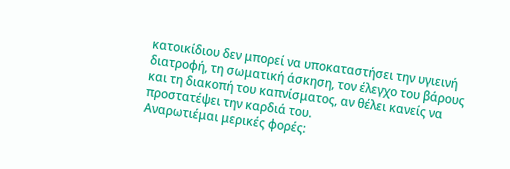κατοικίδιου δεν μπορεί να υποκαταστήσει την υγιεινή διατροφή, τη σωματική άσκηση, τον έλεγχο του βάρους και τη διακοπή του καπνίσματος, αν θέλει κανείς να προστατέψει την καρδιά του.
Αναρωτιέμαι μερικές φορές: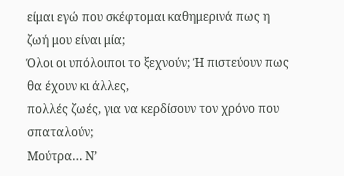είμαι εγώ που σκέφτομαι καθημερινά πως η
ζωή μου είναι μία;
Όλοι οι υπόλοιποι το ξεχνούν; Ή πιστεύουν πως θα έχουν κι άλλες,
πολλές ζωές, για να κερδίσουν τον χρόνο που σπαταλούν;
Μούτρα… Ν’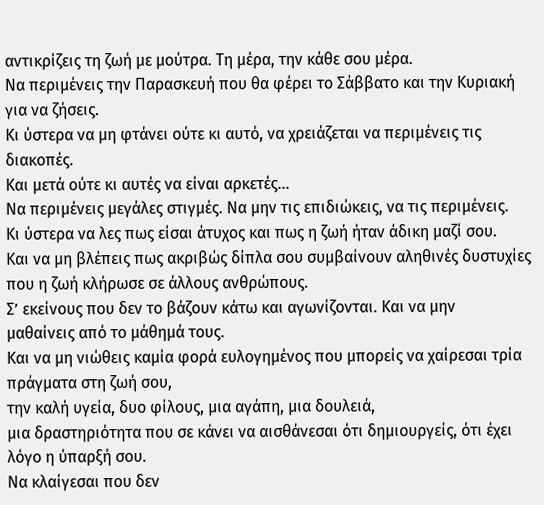αντικρίζεις τη ζωή με μούτρα. Τη μέρα, την κάθε σου μέρα.
Να περιμένεις την Παρασκευή που θα φέρει το Σάββατο και την Κυριακή
για να ζήσεις.
Κι ύστερα να μη φτάνει ούτε κι αυτό, να χρειάζεται να περιμένεις τις διακοπές.
Και μετά ούτε κι αυτές να είναι αρκετές…
Να περιμένεις μεγάλες στιγμές. Να μην τις επιδιώκεις, να τις περιμένεις.
Κι ύστερα να λες πως είσαι άτυχος και πως η ζωή ήταν άδικη μαζί σου.
Και να μη βλέπεις πως ακριβώς δίπλα σου συμβαίνουν αληθινές δυστυχίες
που η ζωή κλήρωσε σε άλλους ανθρώπους.
Σ’ εκείνους που δεν το βάζουν κάτω και αγωνίζονται. Και να μην
μαθαίνεις από το μάθημά τους.
Και να μη νιώθεις καμία φορά ευλογημένος που μπορείς να χαίρεσαι τρία
πράγματα στη ζωή σου,
την καλή υγεία, δυο φίλους, μια αγάπη, μια δουλειά,
μια δραστηριότητα που σε κάνει να αισθάνεσαι ότι δημιουργείς, ότι έχει
λόγο η ύπαρξή σου.
Να κλαίγεσαι που δεν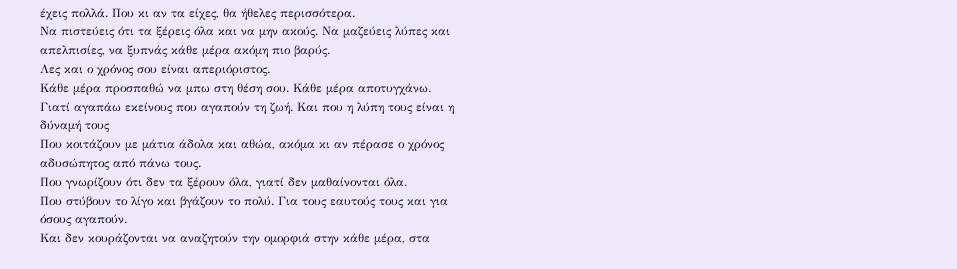έχεις πολλά. Που κι αν τα είχες, θα ήθελες περισσότερα.
Να πιστεύεις ότι τα ξέρεις όλα και να μην ακούς. Να μαζεύεις λύπες και
απελπισίες, να ξυπνάς κάθε μέρα ακόμη πιο βαρύς.
Λες και ο χρόνος σου είναι απεριόριστος.
Κάθε μέρα προσπαθώ να μπω στη θέση σου. Κάθε μέρα αποτυγχάνω.
Γιατί αγαπάω εκείνους που αγαπούν τη ζωή. Και που η λύπη τους είναι η
δύναμή τους
Που κοιτάζουν με μάτια άδολα και αθώα, ακόμα κι αν πέρασε ο χρόνος
αδυσώπητος από πάνω τους.
Που γνωρίζουν ότι δεν τα ξέρουν όλα, γιατί δεν μαθαίνονται όλα.
Που στύβουν το λίγο και βγάζουν το πολύ. Για τους εαυτούς τους και για
όσους αγαπούν.
Και δεν κουράζονται να αναζητούν την ομορφιά στην κάθε μέρα, στα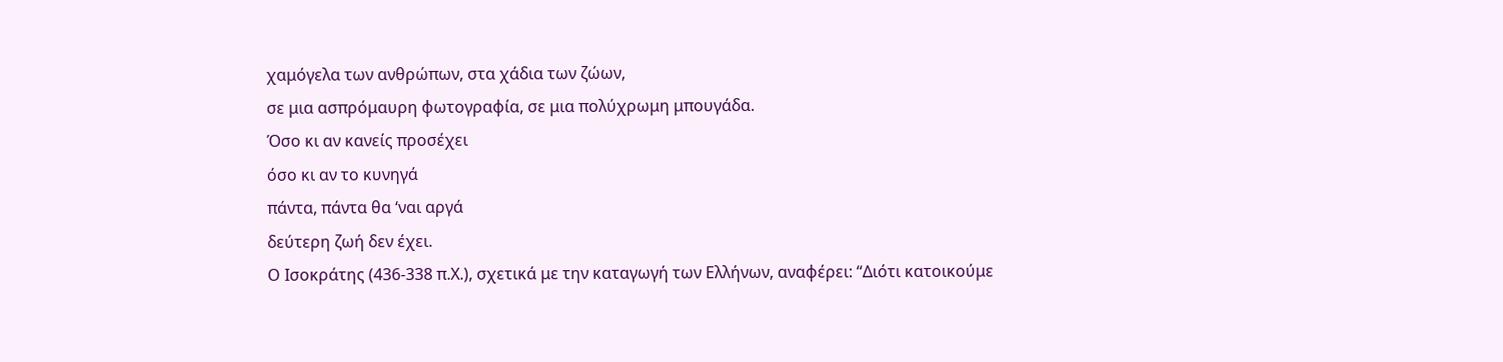χαμόγελα των ανθρώπων, στα χάδια των ζώων,
σε μια ασπρόμαυρη φωτογραφία, σε μια πολύχρωμη μπουγάδα.
Όσο κι αν κανείς προσέχει
όσο κι αν το κυνηγά
πάντα, πάντα θα ‘ναι αργά
δεύτερη ζωή δεν έχει.
Ο Ισοκράτης (436-338 π.Χ.), σχετικά με την καταγωγή των Ελλήνων, αναφέρει: “Διότι κατοικούμε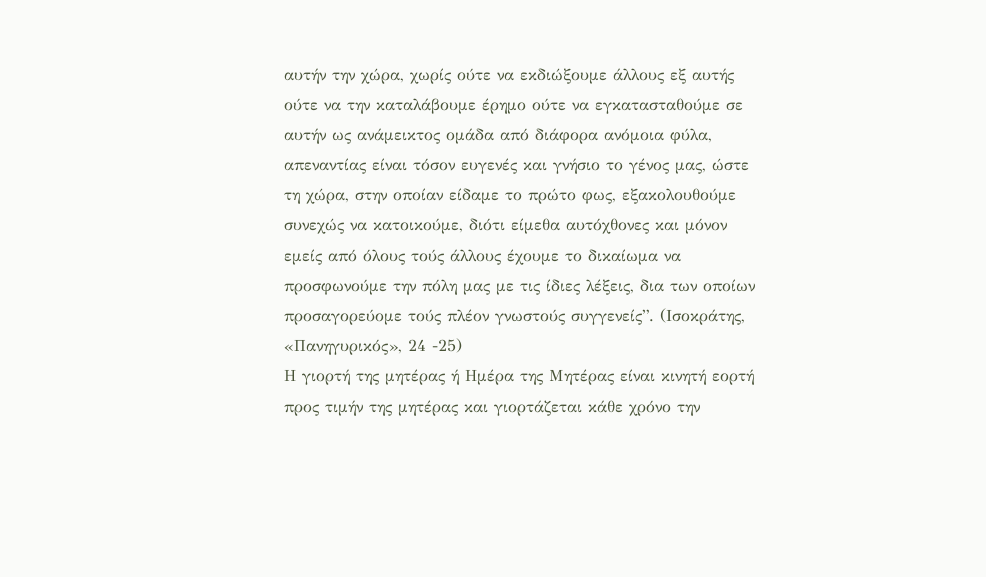αυτήν την χώρα, χωρίς ούτε να εκδιώξουμε άλλους εξ αυτής ούτε να την καταλάβουμε έρημο ούτε να εγκατασταθούμε σε αυτήν ως ανάμεικτος ομάδα από διάφορα ανόμοια φύλα, απεναντίας είναι τόσον ευγενές και γνήσιο το γένος μας, ώστε τη χώρα, στην οποίαν είδαμε το πρώτο φως, εξακολουθούμε συνεχώς να κατοικούμε, διότι είμεθα αυτόχθονες και μόνον εμείς από όλους τούς άλλους έχουμε το δικαίωμα να προσφωνούμε την πόλη μας με τις ίδιες λέξεις, δια των οποίων προσαγορεύομε τούς πλέον γνωστούς συγγενείς”. (Ισοκράτης, «Πανηγυρικός», 24 -25)
Η γιορτή της μητέρας ή Ημέρα της Μητέρας είναι κινητή εορτή προς τιμήν της μητέρας και γιορτάζεται κάθε χρόνο την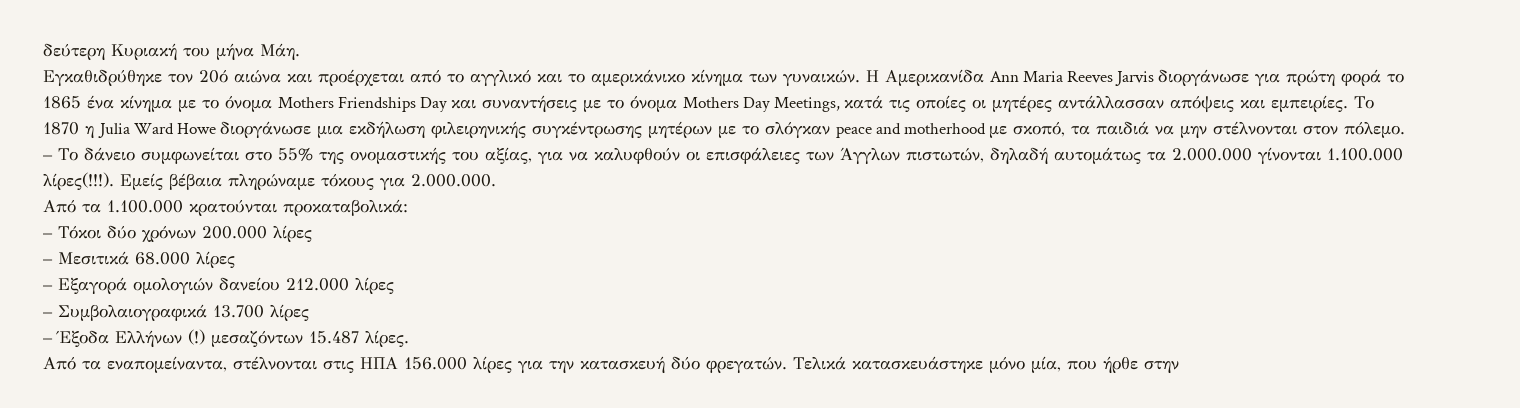δεύτερη Κυριακή του μήνα Μάη.
Εγκαθιδρύθηκε τον 20ό αιώνα και προέρχεται από το αγγλικό και το αμερικάνικο κίνημα των γυναικών. Η Αμερικανίδα Ann Maria Reeves Jarvis διοργάνωσε για πρώτη φορά το 1865 ένα κίνημα με το όνομα Mothers Friendships Day και συναντήσεις με το όνομα Mothers Day Meetings, κατά τις οποίες οι μητέρες αντάλλασσαν απόψεις και εμπειρίες. Το 1870 η Julia Ward Howe διοργάνωσε μια εκδήλωση φιλειρηνικής συγκέντρωσης μητέρων με το σλόγκαν peace and motherhood με σκοπό, τα παιδιά να μην στέλνονται στον πόλεμο.
– Το δάνειο συμφωνείται στο 55% της ονομαστικής του αξίας, για να καλυφθούν οι επισφάλειες των Άγγλων πιστωτών, δηλαδή αυτομάτως τα 2.000.000 γίνονται 1.100.000 λίρες(!!!). Εμείς βέβαια πληρώναμε τόκους για 2.000.000.
Από τα 1.100.000 κρατούνται προκαταβολικά:
– Τόκοι δύο χρόνων 200.000 λίρες
– Μεσιτικά 68.000 λίρες
– Εξαγορά ομολογιών δανείου 212.000 λίρες
– Συμβολαιογραφικά 13.700 λίρες
– Έξοδα Ελλήνων (!) μεσαζόντων 15.487 λίρες.
Από τα εναπομείναντα, στέλνονται στις ΗΠΑ 156.000 λίρες για την κατασκευή δύο φρεγατών. Τελικά κατασκευάστηκε μόνο μία, που ήρθε στην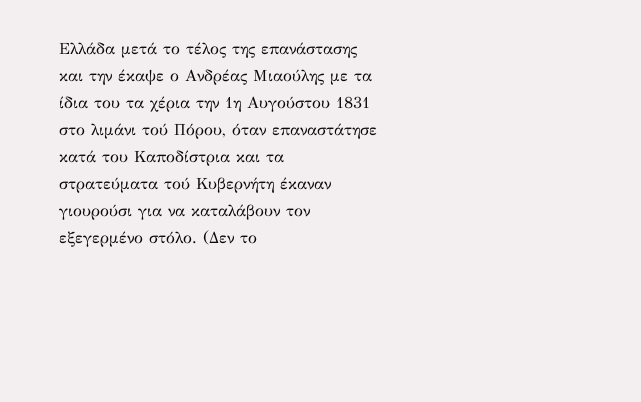Ελλάδα μετά το τέλος της επανάστασης και την έκαψε ο Ανδρέας Μιαούλης με τα ίδια του τα χέρια την 1η Αυγούστου 1831 στο λιμάνι τού Πόρου, όταν επαναστάτησε κατά του Καποδίστρια και τα στρατεύματα τού Κυβερνήτη έκαναν γιουρούσι για να καταλάβουν τον εξεγερμένο στόλο. (Δεν το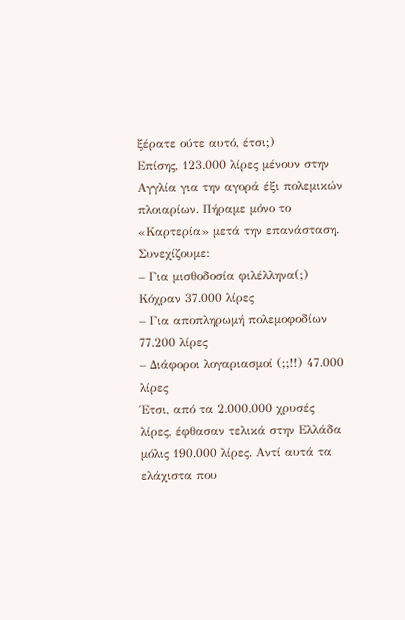ξέρατε ούτε αυτό, έτσι;)
Επίσης, 123.000 λίρες μένουν στην Αγγλία για την αγορά έξι πολεμικών πλοιαρίων. Πήραμε μόνο το «Καρτερία» μετά την επανάσταση. Συνεχίζουμε:
– Για μισθοδοσία φιλέλληνα(;) Κόχραν 37.000 λίρες
– Για αποπληρωμή πολεμοφοδίων 77.200 λίρες
– Διάφοροι λογαριασμοί (;;!!) 47.000 λίρες
Έτσι, από τα 2.000.000 χρυσές λίρες, έφθασαν τελικά στην Ελλάδα μόλις 190.000 λίρες. Αντί αυτά τα ελάχιστα που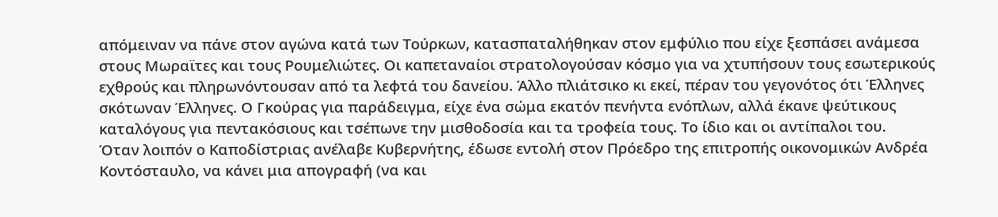απόμειναν να πάνε στον αγώνα κατά των Τούρκων, κατασπαταλήθηκαν στον εμφύλιο που είχε ξεσπάσει ανάμεσα στους Μωραϊτες και τους Ρουμελιώτες. Οι καπεταναίοι στρατολογούσαν κόσμο για να χτυπήσουν τους εσωτερικούς εχθρούς και πληρωνόντουσαν από τα λεφτά του δανείου. Άλλο πλιάτσικο κι εκεί, πέραν του γεγονότος ότι Έλληνες σκότωναν Έλληνες. Ο Γκούρας για παράδειγμα, είχε ένα σώμα εκατόν πενήντα ενόπλων, αλλά έκανε ψεύτικους καταλόγους για πεντακόσιους και τσέπωνε την μισθοδοσία και τα τροφεία τους. Το ίδιο και οι αντίπαλοι του.
Όταν λοιπόν ο Καποδίστριας ανέλαβε Κυβερνήτης, έδωσε εντολή στον Πρόεδρο της επιτροπής οικονομικών Ανδρέα Κοντόσταυλο, να κάνει μια απογραφή (να και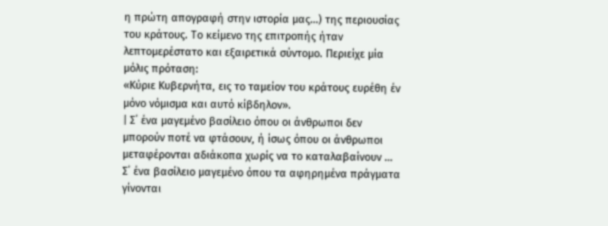η πρώτη απογραφή στην ιστορία μας…) της περιουσίας του κράτους. Το κείμενο της επιτροπής ήταν λεπτομερέστατο και εξαιρετικά σύντομο. Περιείχε μία μόλις πρόταση:
«Κύριε Κυβερνήτα, εις το ταμείον του κράτους ευρέθη έν μόνο νόμισμα και αυτό κίβδηλον».
| Σ΄ ένα μαγεμένο βασίλειο όπου οι άνθρωποι δεν μπορούν ποτέ να φτάσουν, ή ίσως όπου οι άνθρωποι μεταφέρονται αδιάκοπα χωρίς να το καταλαβαίνουν …
Σ΄ ένα βασίλειο μαγεμένο όπου τα αφηρημένα πράγματα γίνονται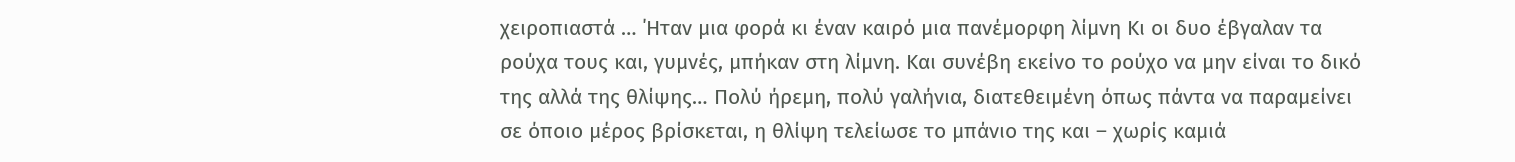χειροπιαστά … ΄Ηταν μια φορά κι έναν καιρό μια πανέμορφη λίμνη Κι οι δυο έβγαλαν τα ρούχα τους και, γυμνές, μπήκαν στη λίμνη. Και συνέβη εκείνο το ρούχο να μην είναι το δικό της αλλά της θλίψης… Πολύ ήρεμη, πολύ γαλήνια, διατεθειμένη όπως πάντα να παραμείνει σε όποιο μέρος βρίσκεται, η θλίψη τελείωσε το μπάνιο της και – χωρίς καμιά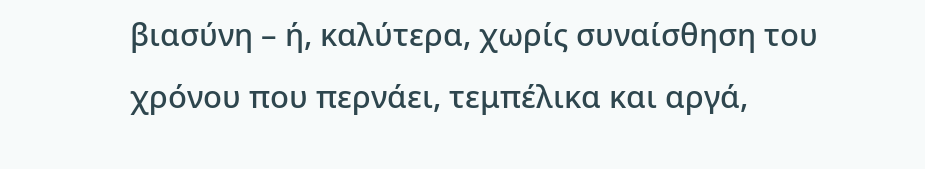βιασύνη – ή, καλύτερα, χωρίς συναίσθηση του χρόνου που περνάει, τεμπέλικα και αργά,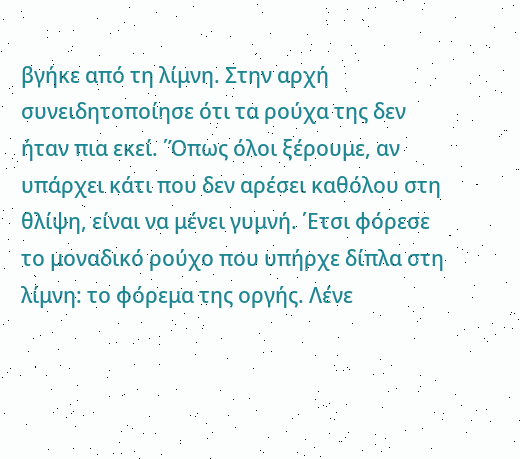βγήκε από τη λίμνη. Στην αρχή συνειδητοποίησε ότι τα ρούχα της δεν ήταν πια εκεί. ΄Όπως όλοι ξέρουμε, αν υπάρχει κάτι που δεν αρέσει καθόλου στη θλίψη, είναι να μένει γυμνή. ΄Ετσι φόρεσε το μοναδικό ρούχο που υπήρχε δίπλα στη λίμνη: το φόρεμα της οργής. Λένε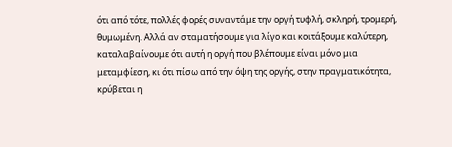ότι από τότε, πολλές φορές συναντάμε την οργή τυφλή, σκληρή, τρομερή, θυμωμένη. Αλλά αν σταματήσουμε για λίγο και κοιτάξουμε καλύτερη, καταλαβαίνουμε ότι αυτή η οργή που βλέπουμε είναι μόνο μια μεταμφίεση, κι ότι πίσω από την όψη της οργής, στην πραγματικότητα, κρύβεται η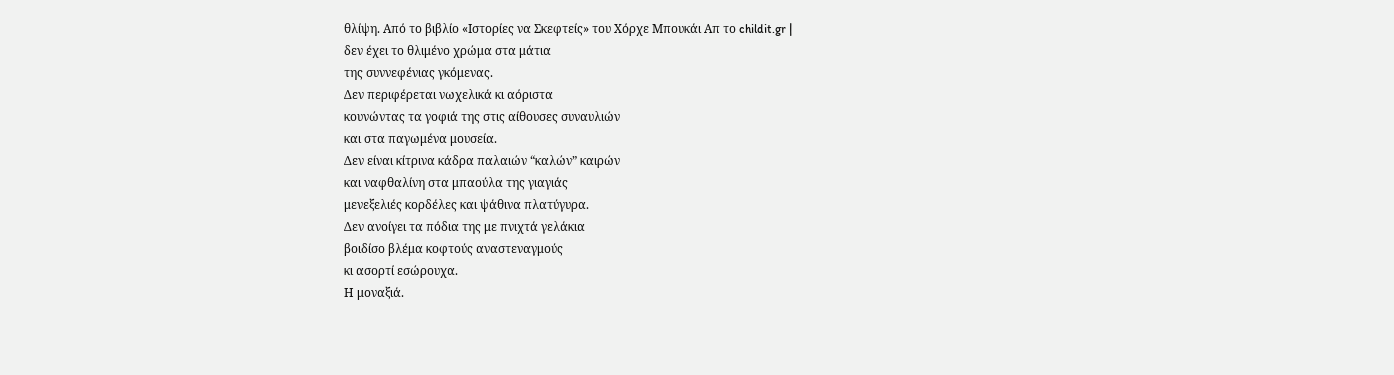θλίψη. Από το βιβλίο «Ιστορίες να Σκεφτείς» του Χόρχε Μπουκάι Απ το childit.gr |
δεν έχει το θλιμένο χρώμα στα μάτια
της συννεφένιας γκόμενας.
Δεν περιφέρεται νωχελικά κι αόριστα
κουνώντας τα γοφιά της στις αίθουσες συναυλιών
και στα παγωμένα μουσεία.
Δεν είναι κίτρινα κάδρα παλαιών “καλών” καιρών
και ναφθαλίνη στα μπαούλα της γιαγιάς
μενεξελιές κορδέλες και ψάθινα πλατύγυρα.
Δεν ανοίγει τα πόδια της με πνιχτά γελάκια
βοιδίσο βλέμα κοφτούς αναστεναγμούς
κι ασορτί εσώρουχα.
Η μοναξιά.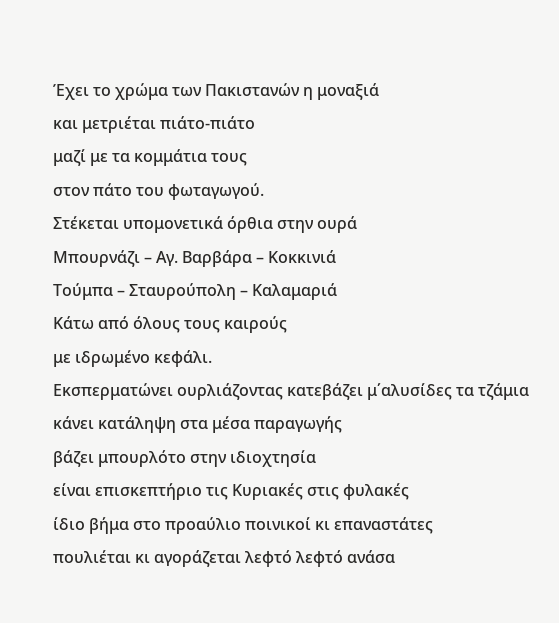Έχει το χρώμα των Πακιστανών η μοναξιά
και μετριέται πιάτο-πιάτο
μαζί με τα κομμάτια τους
στον πάτο του φωταγωγού.
Στέκεται υπομονετικά όρθια στην ουρά
Μπουρνάζι – Αγ. Βαρβάρα – Κοκκινιά
Τούμπα – Σταυρούπολη – Καλαμαριά
Κάτω από όλους τους καιρούς
με ιδρωμένο κεφάλι.
Εκσπερματώνει ουρλιάζοντας κατεβάζει μ΄αλυσίδες τα τζάμια
κάνει κατάληψη στα μέσα παραγωγής
βάζει μπουρλότο στην ιδιοχτησία
είναι επισκεπτήριο τις Κυριακές στις φυλακές
ίδιο βήμα στο προαύλιο ποινικοί κι επαναστάτες
πουλιέται κι αγοράζεται λεφτό λεφτό ανάσα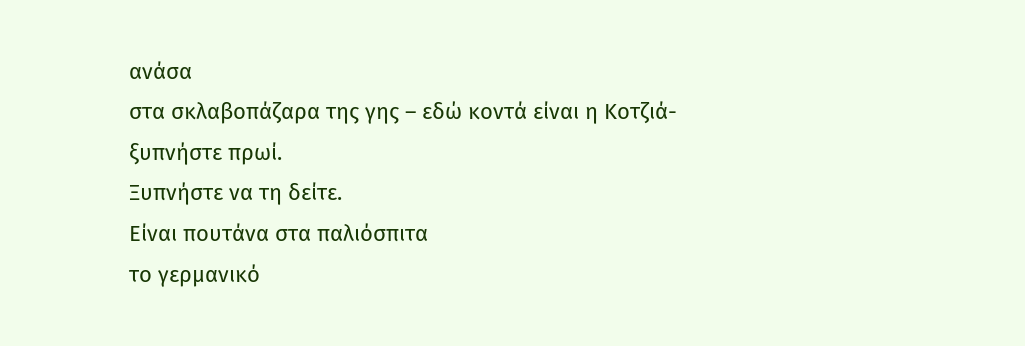ανάσα
στα σκλαβοπάζαρα της γης – εδώ κοντά είναι η Κοτζιά-
ξυπνήστε πρωί.
Ξυπνήστε να τη δείτε.
Είναι πουτάνα στα παλιόσπιτα
το γερμανικό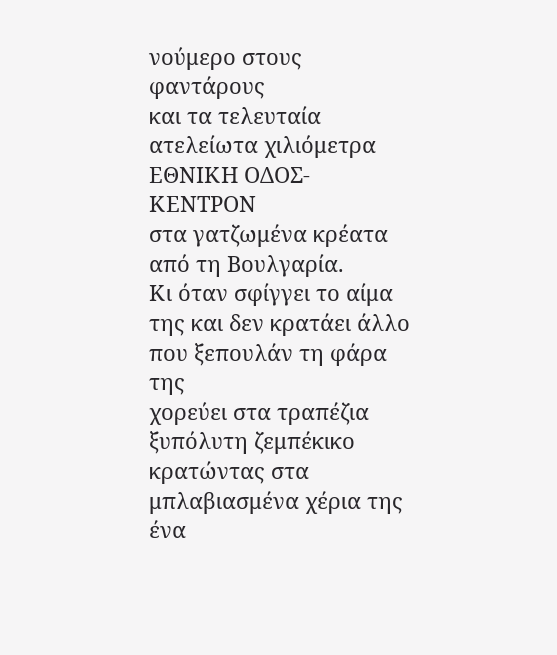νούμερο στους φαντάρους
και τα τελευταία
ατελείωτα χιλιόμετρα ΕΘΝΙΚΗ ΟΔΟΣ-ΚΕΝΤΡΟΝ
στα γατζωμένα κρέατα από τη Βουλγαρία.
Κι όταν σφίγγει το αίμα της και δεν κρατάει άλλο
που ξεπουλάν τη φάρα της
χορεύει στα τραπέζια ξυπόλυτη ζεμπέκικο
κρατώντας στα μπλαβιασμένα χέρια της
ένα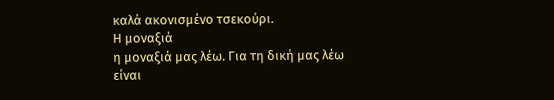καλά ακονισμένο τσεκούρι.
Η μοναξιά
η μοναξιά μας λέω. Για τη δική μας λέω
είναι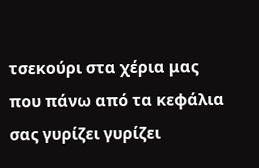τσεκούρι στα χέρια μας
που πάνω από τα κεφάλια σας γυρίζει γυρίζει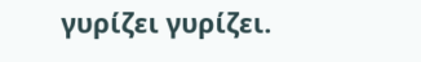γυρίζει γυρίζει.